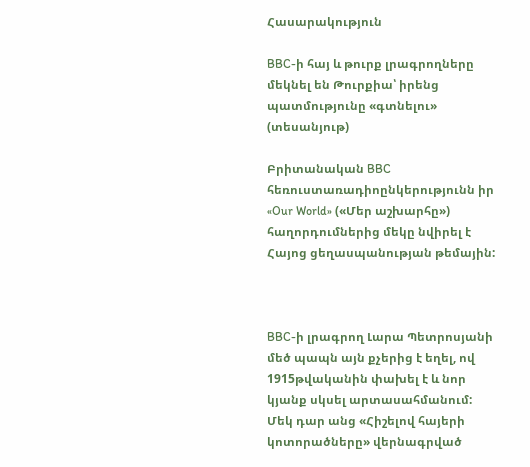Հասարակություն

BBC-ի հայ և թուրք լրագրողները մեկնել են Թուրքիա՝ իրենց պատմությունը «գտնելու» (տեսանյութ)

Բրիտանական BBC հեռուստառադիոընկերությունն իր «Our World» («Մեր աշխարհը») հաղորդումներից մեկը նվիրել է Հայոց ցեղասպանության թեմային:



BBC-ի լրագրող Լարա Պետրոսյանի մեծ պապն այն քչերից է եղել, ով 1915թվականին փախել է և նոր կյանք սկսել արտասահմանում: Մեկ դար անց «Հիշելով հայերի կոտորածները» վերնագրված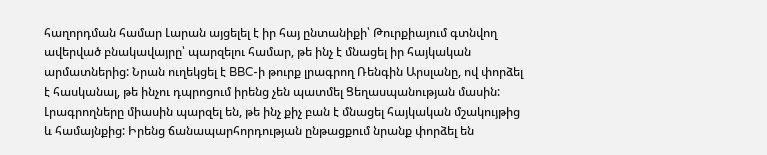հաղորդման համար Լարան այցելել է իր հայ ընտանիքի՝ Թուրքիայում գտնվող ավերված բնակավայրը՝ պարզելու համար, թե ինչ է մնացել իր հայկական արմատներից: Նրան ուղեկցել է BBC-ի թուրք լրագրող Ռենգին Արսլանը, ով փորձել է հասկանալ, թե ինչու դպրոցում իրենց չեն պատմել Ցեղասպանության մասին: Լրագրողները միասին պարզել են, թե ինչ քիչ բան է մնացել հայկական մշակույթից և համայնքից: Իրենց ճանապարհորդության ընթացքում նրանք փորձել են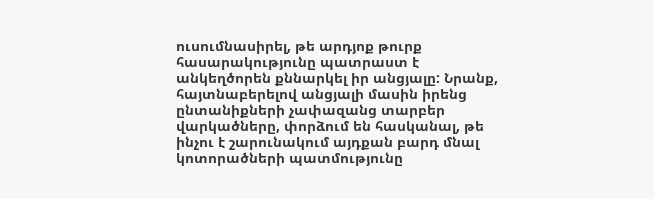ուսումնասիրել, թե արդյոք թուրք հասարակությունը պատրաստ է անկեղծորեն քննարկել իր անցյալը: Նրանք, հայտնաբերելով անցյալի մասին իրենց ընտանիքների չափազանց տարբեր վարկածները, փորձում են հասկանալ, թե ինչու է շարունակում այդքան բարդ մնալ կոտորածների պատմությունը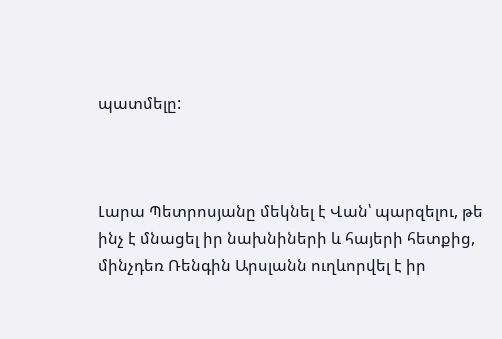պատմելը:



Լարա Պետրոսյանը մեկնել է Վան՝ պարզելու, թե ինչ է մնացել իր նախնիների և հայերի հետքից, մինչդեռ Ռենգին Արսլանն ուղևորվել է իր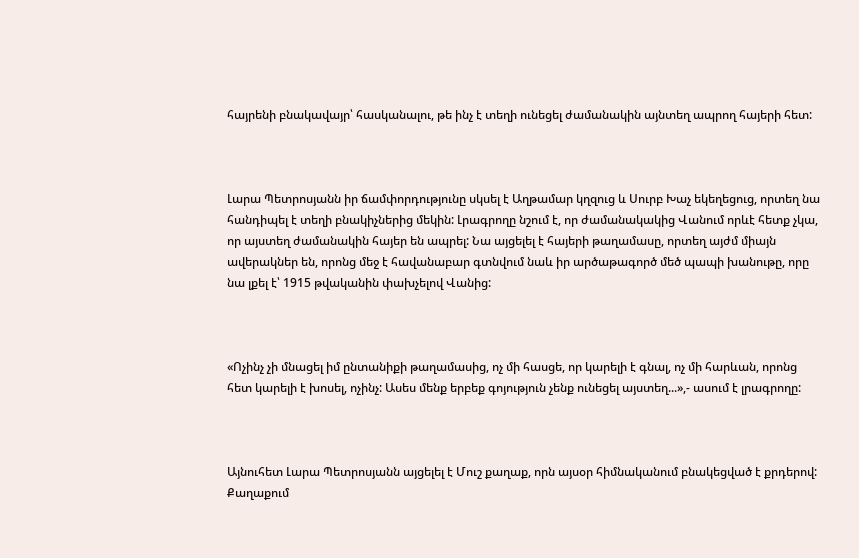հայրենի բնակավայր՝ հասկանալու, թե ինչ է տեղի ունեցել ժամանակին այնտեղ ապրող հայերի հետ:



Լարա Պետրոսյանն իր ճամփորդությունը սկսել է Աղթամար կղզուց և Սուրբ Խաչ եկեղեցուց, որտեղ նա հանդիպել է տեղի բնակիչներից մեկին: Լրագրողը նշում է, որ ժամանակակից Վանում որևէ հետք չկա, որ այստեղ ժամանակին հայեր են ապրել: Նա այցելել է հայերի թաղամասը, որտեղ այժմ միայն ավերակներ են, որոնց մեջ է հավանաբար գտնվում նաև իր արծաթագործ մեծ պապի խանութը, որը նա լքել է՝ 1915 թվականին փախչելով Վանից:



«Ոչինչ չի մնացել իմ ընտանիքի թաղամասից, ոչ մի հասցե, որ կարելի է գնալ, ոչ մի հարևան, որոնց հետ կարելի է խոսել, ոչինչ: Ասես մենք երբեք գոյություն չենք ունեցել այստեղ...»,- ասում է լրագրողը:



Այնուհետ Լարա Պետրոսյանն այցելել է Մուշ քաղաք, որն այսօր հիմնականում բնակեցված է քրդերով: Քաղաքում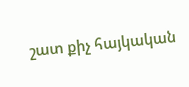շատ քիչ հայկական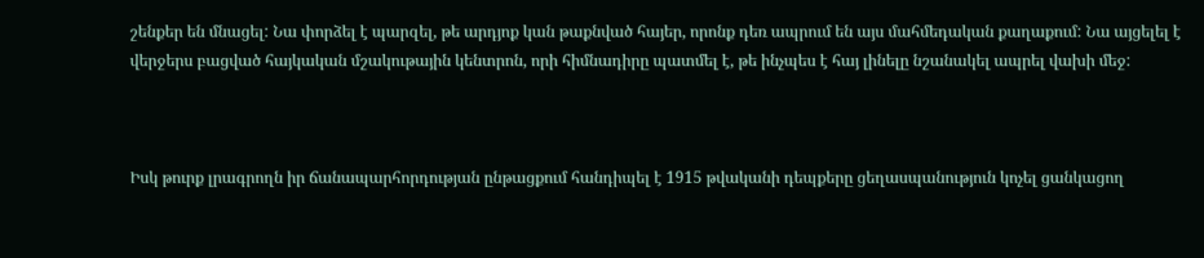շենքեր են մնացել: Նա փորձել է պարզել, թե արդյոք կան թաքնված հայեր, որոնք դեռ ապրում են այս մահմեդական քաղաքում: Նա այցելել է վերջերս բացված հայկական մշակութային կենտրոն, որի հիմնադիրը պատմել է, թե ինչպես է հայ լինելը նշանակել ապրել վախի մեջ:



Իսկ թուրք լրագրողն իր ճանապարհորդության ընթացքում հանդիպել է 1915 թվականի դեպքերը ցեղասպանություն կոչել ցանկացող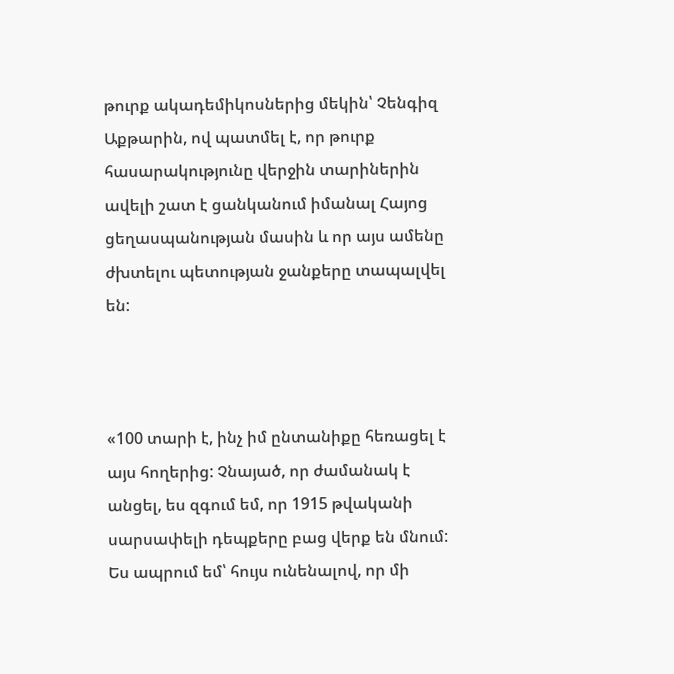թուրք ակադեմիկոսներից մեկին՝ Չենգիզ Աքթարին, ով պատմել է, որ թուրք հասարակությունը վերջին տարիներին ավելի շատ է ցանկանում իմանալ Հայոց ցեղասպանության մասին և որ այս ամենը ժխտելու պետության ջանքերը տապալվել են:



«100 տարի է, ինչ իմ ընտանիքը հեռացել է այս հողերից: Չնայած, որ ժամանակ է անցել, ես զգում եմ, որ 1915 թվականի սարսափելի դեպքերը բաց վերք են մնում: Ես ապրում եմ՝ հույս ունենալով, որ մի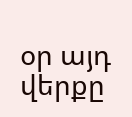օր այդ վերքը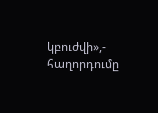կբուժվի»,- հաղորդումը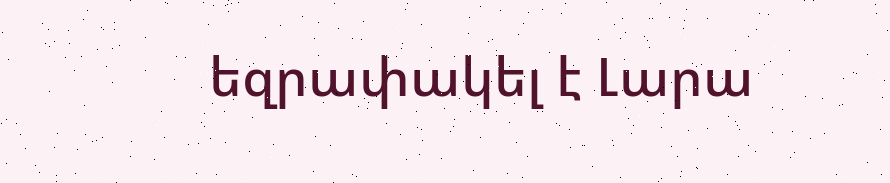եզրափակել է Լարա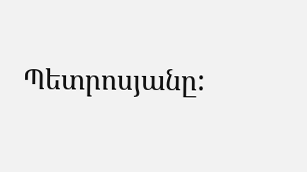Պետրոսյանը: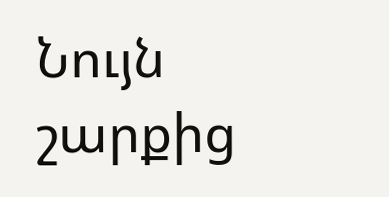Նույն շարքից